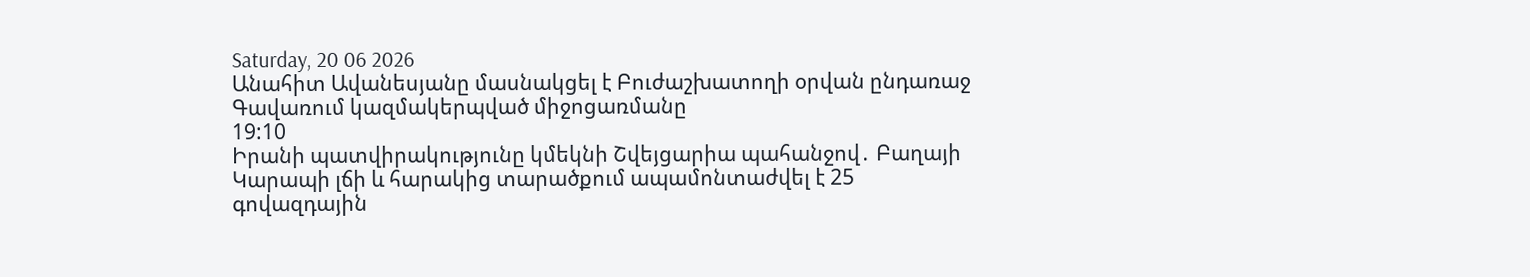Saturday, 20 06 2026
Անահիտ Ավանեսյանը մասնակցել է Բուժաշխատողի օրվան ընդառաջ Գավառում կազմակերպված միջոցառմանը
19:10
Իրանի պատվիրակությունը կմեկնի Շվեյցարիա պահանջով․ Բաղայի
Կարապի լճի և հարակից տարածքում ապամոնտաժվել է 25 գովազդային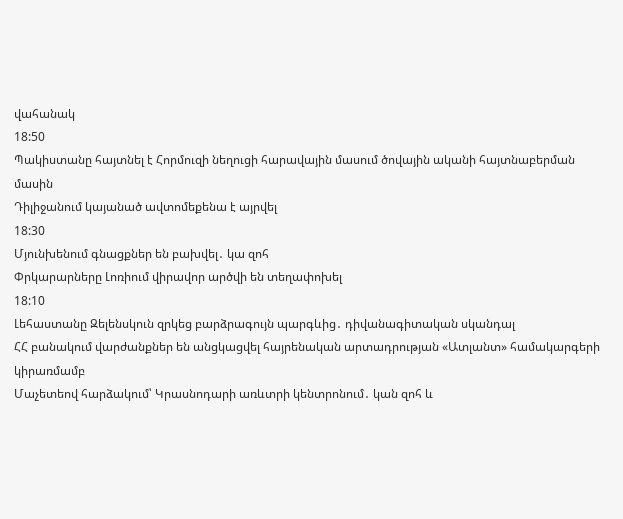վահանակ
18:50
Պակիստանը հայտնել է Հորմուզի նեղուցի հարավային մասում ծովային ականի հայտնաբերման մասին
Դիլիջանում կայանած ավտոմեքենա է այրվել
18:30
Մյունխենում գնացքներ են բախվել․ կա զոհ
Փրկարարները Լոռիում վիրավոր արծվի են տեղափոխել
18:10
Լեհաստանը Զելենսկուն զրկեց բարձրագույն պարգևից․ դիվանագիտական սկանդալ
ՀՀ բանակում վարժանքներ են անցկացվել հայրենական արտադրության «Ատլանտ» համակարգերի կիրառմամբ
Մաչետեով հարձակում՝ Կրասնոդարի առևտրի կենտրոնում․ կան զոհ և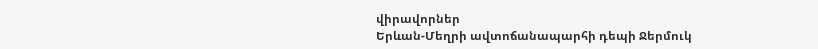վիրավորներ
Երևան-Մեղրի ավտոճանապարհի դեպի Ջերմուկ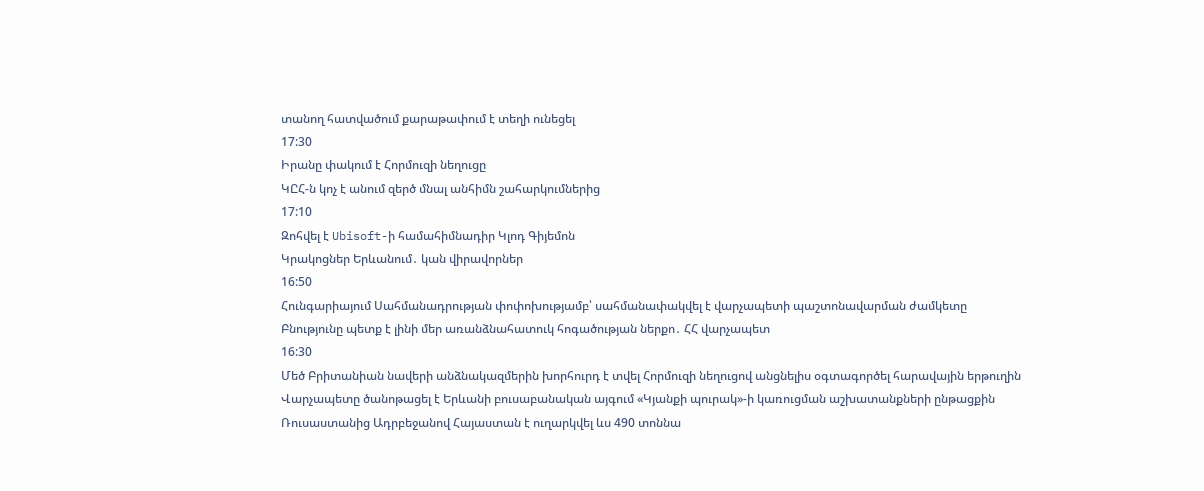տանող հատվածում քարաթափում է տեղի ունեցել
17:30
Իրանը փակում է Հորմուզի նեղուցը
ԿԸՀ-ն կոչ է անում զերծ մնալ անհիմն շահարկումներից
17:10
Զոհվել է Ubisoft-ի համահիմնադիր Կլոդ Գիյեմոն
Կրակոցներ Երևանում․ կան վիրավորներ
16:50
Հունգարիայում Սահմանադրության փոփոխությամբ՝ սահմանափակվել է վարչապետի պաշտոնավարման ժամկետը
Բնությունը պետք է լինի մեր առանձնահատուկ հոգածության ներքո․ ՀՀ վարչապետ
16:30
Մեծ Բրիտանիան նավերի անձնակազմերին խորհուրդ է տվել Հորմուզի նեղուցով անցնելիս օգտագործել հարավային երթուղին
Վարչապետը ծանոթացել է Երևանի բուսաբանական այգում «Կյանքի պուրակ»-ի կառուցման աշխատանքների ընթացքին
Ռուսաստանից Ադրբեջանով Հայաստան է ուղարկվել ևս 490 տոննա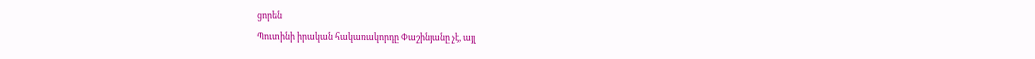ցորեն
Պուտինի իրական հակառակորդը Փաշինյանը չէ, այլ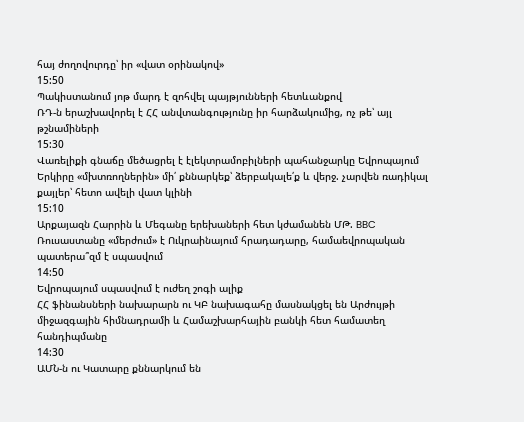հայ ժողովուրդը՝ իր «վատ օրինակով»
15:50
Պակիստանում յոթ մարդ է զոհվել պայթյունների հետևանքով
ՌԴ-ն երաշխավորել է ՀՀ անվտանգությունը իր հարձակումից, ոչ թե՝ այլ թշնամիների
15:30
Վառելիքի գնաճը մեծացրել է էլեկտրամոբիլների պահանջարկը Եվրոպայում
Երկիրը «մխտռողներին» մի՛ քննարկեք՝ ձերբակալե՛ք և վերջ. չարվեն ռադիկալ քայլեր՝ հետո ավելի վատ կլինի
15:10
Արքայազն Հարրին և Մեգանը երեխաների հետ կժամանեն ՄԹ. BBC
Ռուսաստանը «մերժում» է Ուկրաինայում հրադադարը, համաեվրոպական պատերա՞զմ է սպասվում
14:50
Եվրոպայում սպասվում է ուժեղ շոգի ալիք
ՀՀ ֆինանսների նախարարն ու ԿԲ նախագահը մասնակցել են Արժույթի միջազգային հիմնադրամի և Համաշխարհային բանկի հետ համատեղ հանդիպմանը
14:30
ԱՄՆ-ն ու Կատարը քննարկում են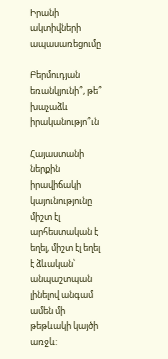Իրանի ակտիվների ապասառեցումը

Բերմուդյան եռանկյունի՞, թե՞ խաչաձև իրականությո՞ւն

Հայաստանի ներքին իրավիճակի կայունությունը միշտ էլ արհեստական է եղել, միշտ էլ եղել է ձևական՝ անպաշտպան լինելով անգամ ամեն մի թեթևակի կայծի առջև: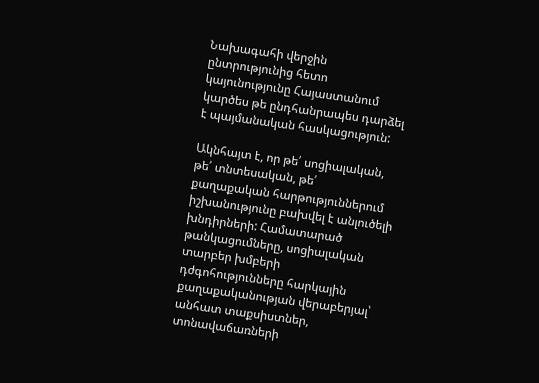Նախագահի վերջին ընտրությունից հետո կայունությունը Հայաստանում կարծես թե ընդհանրապես դարձել է պայմանական հասկացություն:

Ակնհայտ է, որ թե՛ սոցիալական, թե՛ տնտեսական, թե՛ քաղաքական հարթություններում իշխանությունը բախվել է անլուծելի խնդիրների: Համատարած թանկացումները, սոցիալական տարբեր խմբերի դժգոհությունները հարկային քաղաքականության վերաբերյալ՝ անհատ տաքսիստներ, տոնավաճառների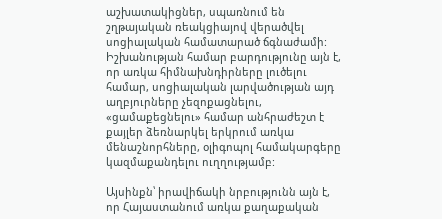աշխատակիցներ, սպառնում են շղթայական ռեակցիայով վերածվել սոցիալական համատարած ճգնաժամի: Իշխանության համար բարդությունը այն է, որ առկա հիմնախնդիրները լուծելու համար, սոցիալական լարվածության այդ աղբյուրները չեզոքացնելու, «ցամաքեցնելու» համար անհրաժեշտ է քայլեր ձեռնարկել երկրում առկա մենաշնորհները, օլիգոպոլ համակարգերը կազմաքանդելու ուղղությամբ:

Այսինքն՝ իրավիճակի նրբությունն այն է, որ Հայաստանում առկա քաղաքական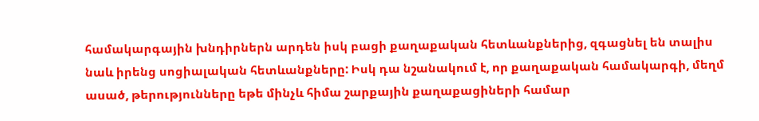համակարգային խնդիրներն արդեն իսկ բացի քաղաքական հետևանքներից, զգացնել են տալիս նաև իրենց սոցիալական հետևանքները: Իսկ դա նշանակում է, որ քաղաքական համակարգի, մեղմ ասած, թերությունները եթե մինչև հիմա շարքային քաղաքացիների համար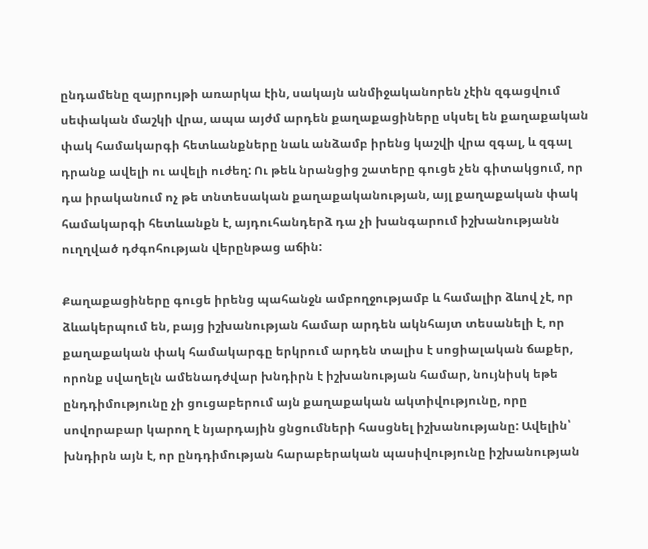ընդամենը զայրույթի առարկա էին, սակայն անմիջականորեն չէին զգացվում սեփական մաշկի վրա, ապա այժմ արդեն քաղաքացիները սկսել են քաղաքական փակ համակարգի հետևանքները նաև անձամբ իրենց կաշվի վրա զգալ, և զգալ դրանք ավելի ու ավելի ուժեղ: Ու թեև նրանցից շատերը գուցե չեն գիտակցում, որ դա իրականում ոչ թե տնտեսական քաղաքականության, այլ քաղաքական փակ համակարգի հետևանքն է, այդուհանդերձ դա չի խանգարում իշխանությանն ուղղված դժգոհության վերընթաց աճին:

Քաղաքացիները գուցե իրենց պահանջն ամբողջությամբ և համալիր ձևով չէ, որ ձևակերպում են, բայց իշխանության համար արդեն ակնհայտ տեսանելի է, որ քաղաքական փակ համակարգը երկրում արդեն տալիս է սոցիալական ճաքեր, որոնք սվաղելն ամենադժվար խնդիրն է իշխանության համար, նույնիսկ եթե ընդդիմությունը չի ցուցաբերում այն քաղաքական ակտիվությունը, որը սովորաբար կարող է նյարդային ցնցումների հասցնել իշխանությանը: Ավելին՝ խնդիրն այն է, որ ընդդիմության հարաբերական պասիվությունը իշխանության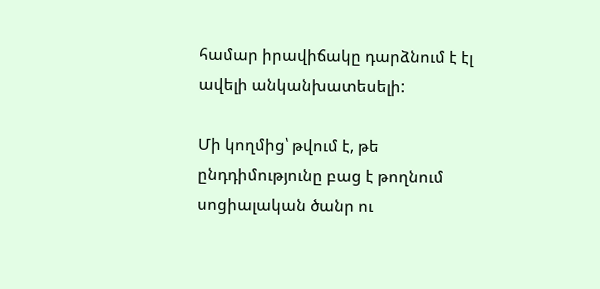համար իրավիճակը դարձնում է էլ ավելի անկանխատեսելի:

Մի կողմից՝ թվում է, թե ընդդիմությունը բաց է թողնում սոցիալական ծանր ու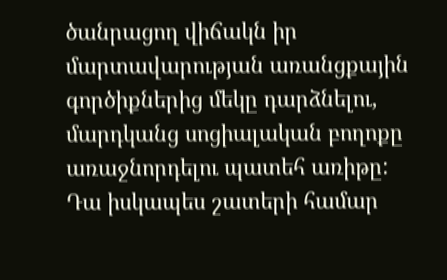ծանրացող վիճակն իր մարտավարության առանցքային գործիքներից մեկը դարձնելու, մարդկանց սոցիալական բողոքը առաջնորդելու պատեհ առիթը: Դա իսկապես շատերի համար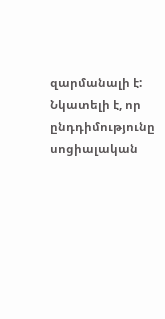զարմանալի է: Նկատելի է, որ ընդդիմությունը սոցիալական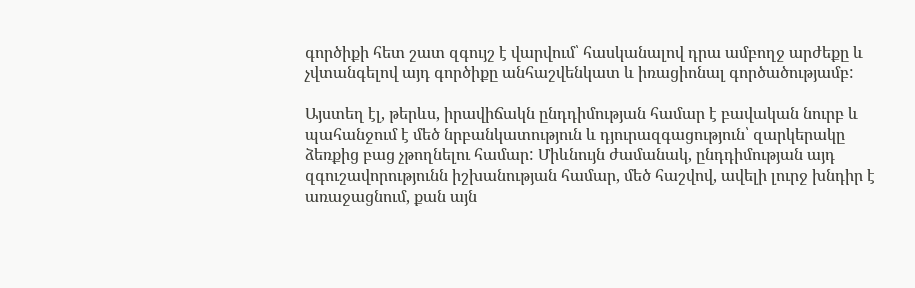գործիքի հետ շատ զգույշ է վարվում՝ հասկանալով դրա ամբողջ արժեքը և չվտանգելով այդ գործիքը անհաշվենկատ և իռացիոնալ գործածությամբ:

Այստեղ էլ, թերևս, իրավիճակն ընդդիմության համար է բավական նուրբ և պահանջում է մեծ նրբանկատություն և դյուրազգացություն՝ զարկերակը ձեռքից բաց չթողնելու համար: Միևնույն ժամանակ, ընդդիմության այդ զգուշավորությունն իշխանության համար, մեծ հաշվով, ավելի լուրջ խնդիր է առաջացնում, քան այն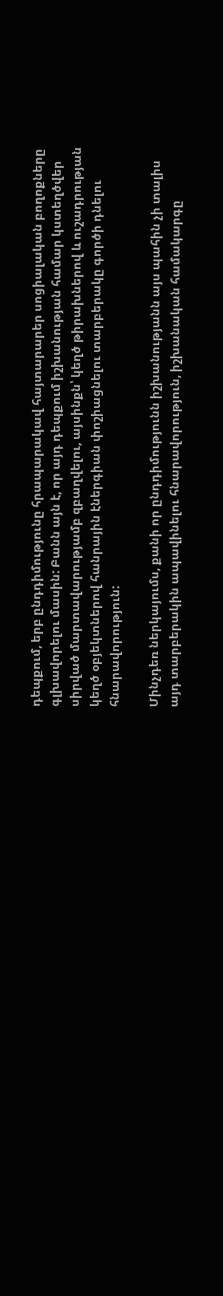դեպքում, երբ ընդդիմությունը հրապարակավ հայտարարեր սոցիալական բողոքները գլխավորելու մասին: Բանն այն է, որ այդ դեպքում իշխանության համար կստեղծվեր սիրված մարտավարությամբ զբաղվելու, այսինքն՝ կեղծ թիրախներով և ուշադրության կեղծ օբյեկտներով հանրային էներգիան փոշիացնելու տարբերակը գործի դնելու հնարավորություն:

Մինչդեռ ներկայումս, քանի որ ընդդիմությունն իշխանությանն այս պահին չի տալիս այդ տարբերակին ապավինելու հնարավորություն, իշխանական համակարգը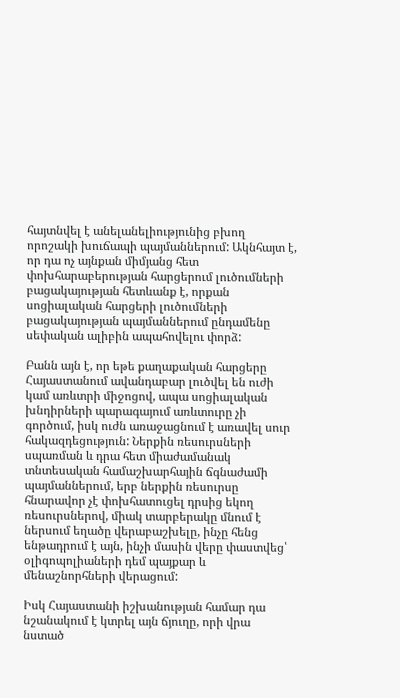հայտնվել է անելանելիությունից բխող որոշակի խուճապի պայմաններում: Ակնհայտ է, որ դա ոչ այնքան միմյանց հետ փոխհարաբերության հարցերում լուծումների բացակայության հետևանք է, որքան սոցիալական հարցերի լուծումների բացակայության պայմաններում ընդամենը սեփական ալիբին ապահովելու փորձ:

Բանն այն է, որ եթե քաղաքական հարցերը Հայաստանում ավանդաբար լուծվել են ուժի կամ առևտրի միջոցով, ապա սոցիալական խնդիրների պարագայում առևտուրը չի գործում, իսկ ուժն առաջացնում է առավել սուր հակազդեցություն: Ներքին ռեսուրսների սպառման և դրա հետ միաժամանակ տնտեսական համաշխարհային ճգնաժամի պայմաններում, երբ ներքին ռեսուրսը հնարավոր չէ փոխհատուցել դրսից եկող ռեսուրսներով, միակ տարբերակը մնում է ներսում եղածը վերաբաշխելը, ինչը հենց ենթադրում է այն, ինչի մասին վերը փաստվեց՝ օլիգոպոլիաների դեմ պայքար և մենաշնորհների վերացում:

Իսկ Հայաստանի իշխանության համար դա նշանակում է կտրել այն ճյուղը, որի վրա նստած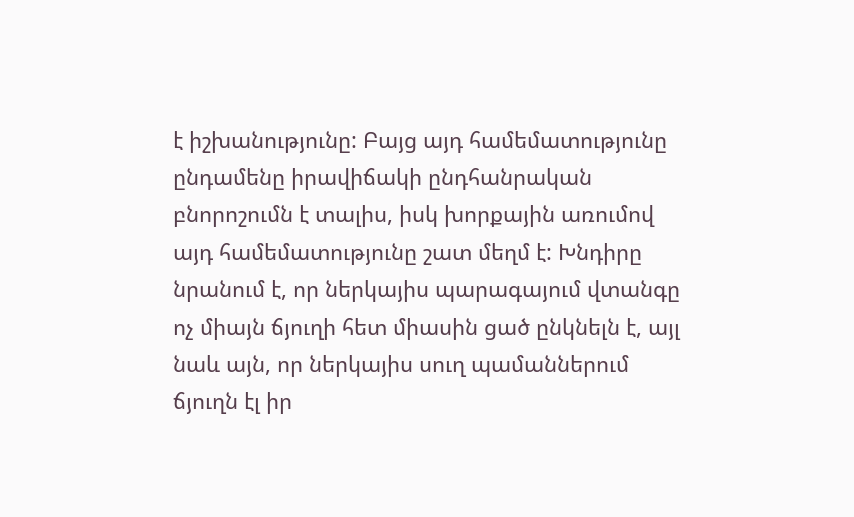է իշխանությունը: Բայց այդ համեմատությունը ընդամենը իրավիճակի ընդհանրական բնորոշումն է տալիս, իսկ խորքային առումով այդ համեմատությունը շատ մեղմ է: Խնդիրը նրանում է, որ ներկայիս պարագայում վտանգը ոչ միայն ճյուղի հետ միասին ցած ընկնելն է, այլ նաև այն, որ ներկայիս սուղ պամաններում ճյուղն էլ իր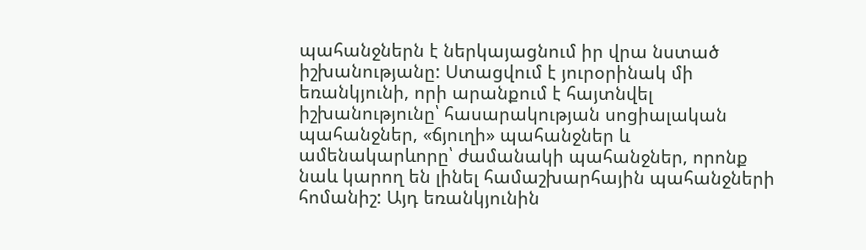պահանջներն է ներկայացնում իր վրա նստած իշխանությանը: Ստացվում է յուրօրինակ մի եռանկյունի, որի արանքում է հայտնվել իշխանությունը՝ հասարակության սոցիալական պահանջներ, «ճյուղի» պահանջներ և ամենակարևորը՝ ժամանակի պահանջներ, որոնք նաև կարող են լինել համաշխարհային պահանջների հոմանիշ: Այդ եռանկյունին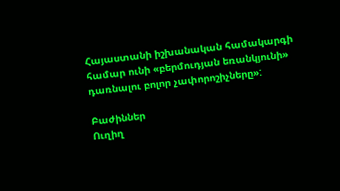Հայաստանի իշխանական համակարգի համար ունի «բերմուդյան եռանկյունի» դառնալու բոլոր չափորոշիչները»:

Բաժիններ
Ուղիղ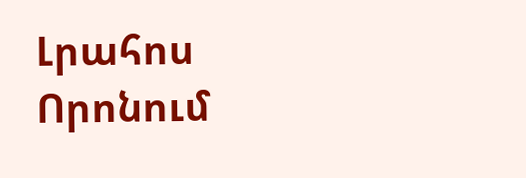Լրահոս
Որոնում